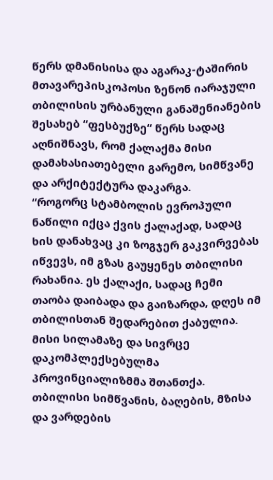წერს დმანისისა და აგარაკ-ტაშირის მთავარეპისკოპოსი ზენონ იარაჯული თბილისის ურბანული განაშენიანების შესახებ “ფესბუქზე“ წერს სადაც აღნიშნავს, რომ ქალაქმა მისი დამახასიათებელი გარემო, სიმწვანე და არქიტექტურა დაკარგა.
“როგორც სტამბოლის ევროპული ნაწილი იქცა ქვის ქალაქად, სადაც ხის დანახვაც კი ზოგჯერ გაკვირვებას იწვევს, იმ გზას გაუყენეს თბილისი რახანია. ეს ქალაქი, სადაც ჩემი თაობა დაიბადა და გაიზარდა, დღეს იმ თბილისთან შედარებით ქაბულია. მისი სილამაზე და სივრცე დაკომპლექსებულმა პროვინციალიზმმა შთანთქა.
თბილისი სიმწვანის, ბაღების, მზისა და ვარდების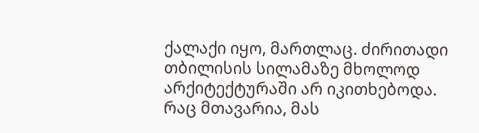ქალაქი იყო, მართლაც. ძირითადი თბილისის სილამაზე მხოლოდ არქიტექტურაში არ იკითხებოდა. რაც მთავარია, მას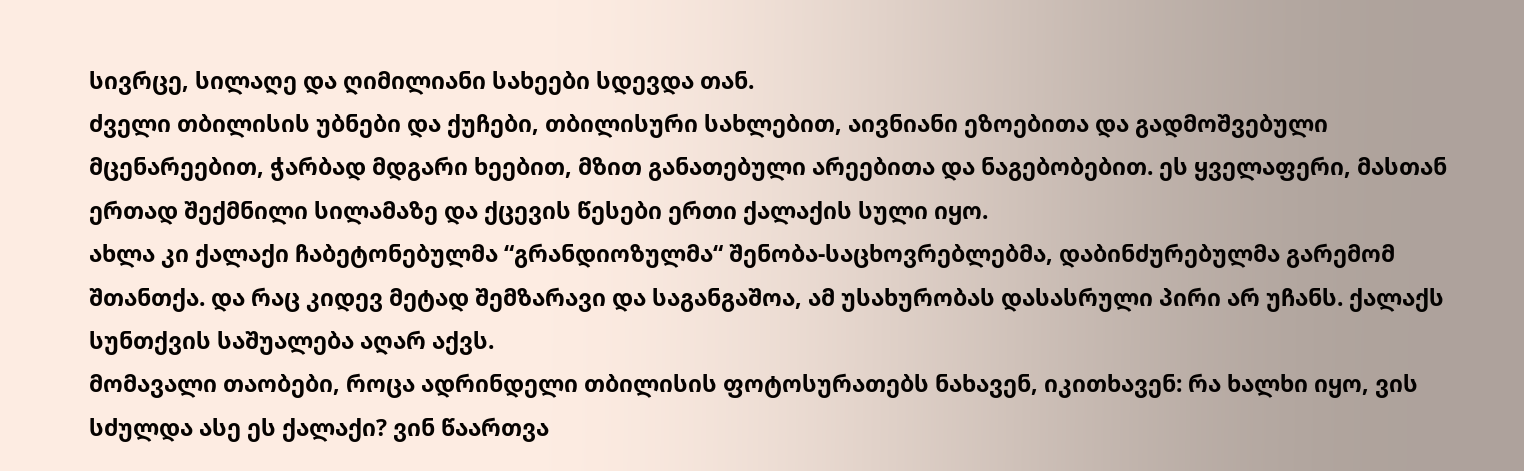სივრცე, სილაღე და ღიმილიანი სახეები სდევდა თან.
ძველი თბილისის უბნები და ქუჩები, თბილისური სახლებით, აივნიანი ეზოებითა და გადმოშვებული მცენარეებით, ჭარბად მდგარი ხეებით, მზით განათებული არეებითა და ნაგებობებით. ეს ყველაფერი, მასთან ერთად შექმნილი სილამაზე და ქცევის წესები ერთი ქალაქის სული იყო.
ახლა კი ქალაქი ჩაბეტონებულმა “გრანდიოზულმა“ შენობა-საცხოვრებლებმა, დაბინძურებულმა გარემომ შთანთქა. და რაც კიდევ მეტად შემზარავი და საგანგაშოა, ამ უსახურობას დასასრული პირი არ უჩანს. ქალაქს სუნთქვის საშუალება აღარ აქვს.
მომავალი თაობები, როცა ადრინდელი თბილისის ფოტოსურათებს ნახავენ, იკითხავენ: რა ხალხი იყო, ვის სძულდა ასე ეს ქალაქი? ვინ წაართვა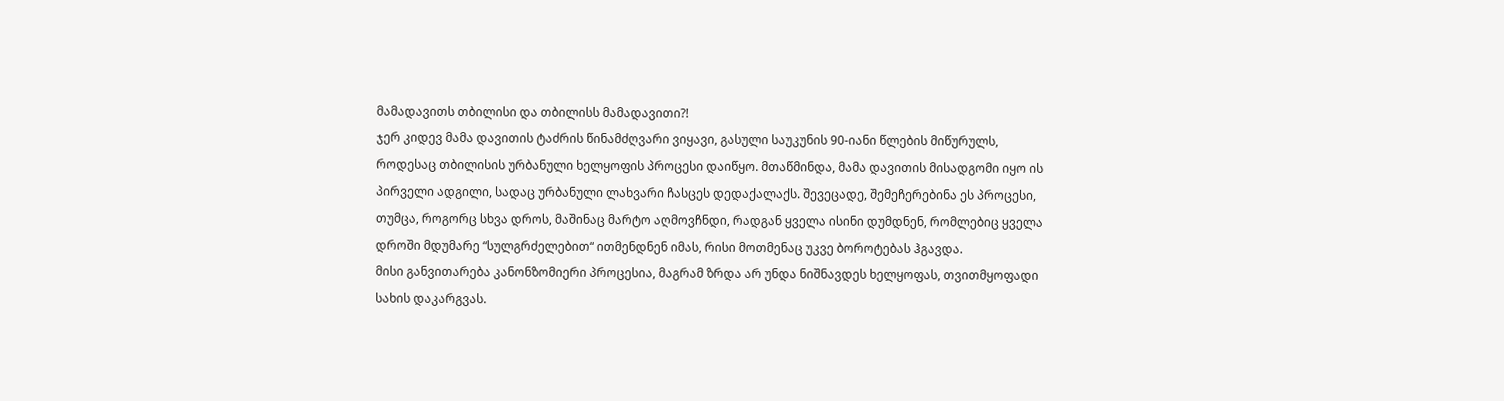მამადავითს თბილისი და თბილისს მამადავითი?!
ჯერ კიდევ მამა დავითის ტაძრის წინამძღვარი ვიყავი, გასული საუკუნის 90-იანი წლების მიწურულს, როდესაც თბილისის ურბანული ხელყოფის პროცესი დაიწყო. მთაწმინდა, მამა დავითის მისადგომი იყო ის პირველი ადგილი, სადაც ურბანული ლახვარი ჩასცეს დედაქალაქს. შევეცადე, შემეჩერებინა ეს პროცესი, თუმცა, როგორც სხვა დროს, მაშინაც მარტო აღმოვჩნდი, რადგან ყველა ისინი დუმდნენ, რომლებიც ყველა დროში მდუმარე “სულგრძელებით“ ითმენდნენ იმას, რისი მოთმენაც უკვე ბოროტებას ჰგავდა.
მისი განვითარება კანონზომიერი პროცესია, მაგრამ ზრდა არ უნდა ნიშნავდეს ხელყოფას, თვითმყოფადი სახის დაკარგვას.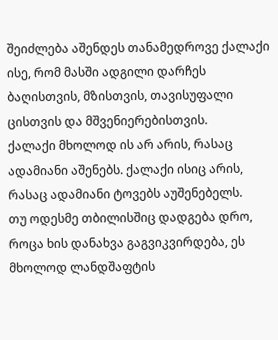შეიძლება აშენდეს თანამედროვე ქალაქი ისე, რომ მასში ადგილი დარჩეს ბაღისთვის, მზისთვის, თავისუფალი ცისთვის და მშვენიერებისთვის.
ქალაქი მხოლოდ ის არ არის, რასაც ადამიანი აშენებს. ქალაქი ისიც არის, რასაც ადამიანი ტოვებს აუშენებელს.
თუ ოდესმე თბილისშიც დადგება დრო, როცა ხის დანახვა გაგვიკვირდება, ეს მხოლოდ ლანდშაფტის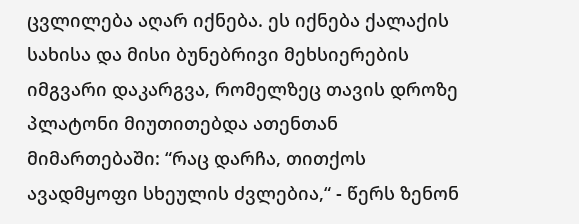ცვლილება აღარ იქნება. ეს იქნება ქალაქის სახისა და მისი ბუნებრივი მეხსიერების იმგვარი დაკარგვა, რომელზეც თავის დროზე პლატონი მიუთითებდა ათენთან მიმართებაში: “რაც დარჩა, თითქოს ავადმყოფი სხეულის ძვლებია,“ - წერს ზენონ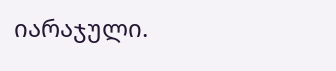იარაჯული.